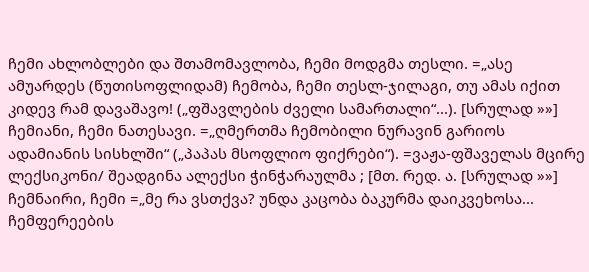ჩემი ახლობლები და შთამომავლობა, ჩემი მოდგმა თესლი. =„ასე ამუარდეს (წუთისოფლიდამ) ჩემობა, ჩემი თესლ-ჯილაგი, თუ ამას იქით კიდევ რამ დავაშავო! („ფშავლების ძველი სამართალი“...). [სრულად »»]
ჩემიანი, ჩემი ნათესავი. =„ღმერთმა ჩემობილი ნურავინ გარიოს ადამიანის სისხლში“ („პაპას მსოფლიო ფიქრები“). =ვაჟა-ფშაველას მცირე ლექსიკონი/ შეადგინა ალექსი ჭინჭარაულმა ; [მთ. რედ. ა. [სრულად »»]
ჩემნაირი, ჩემი =„მე რა ვსთქვა? უნდა კაცობა ბაკურმა დაიკვეხოსა... ჩემფერეების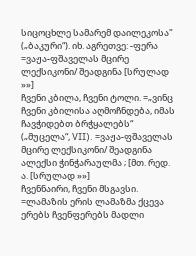სიცოცხლე სამარემ დაილეკოსა" („ბაკური“). იხ. აგრეთვე: -ფერა =ვაჟა-ფშაველას მცირე ლექსიკონი/ შეადგინა [სრულად »»]
ჩვენი კბილა, ჩვენი ტოლი. =„ვინც ჩვენი კბილისა აღმოჩნდება, იმას ჩავჭიდებთ ბრჭყალებს“ („მუცელა“, VII). =ვაჟა-ფშაველას მცირე ლექსიკონი/ შეადგინა ალექსი ჭინჭარაულმა ; [მთ. რედ. ა. [სრულად »»]
ჩვენნაირი, ჩვენი მსგავსი. =ლამაზის ერის ლამაზმა ქცევა ერებს ჩვენფერებს მადლი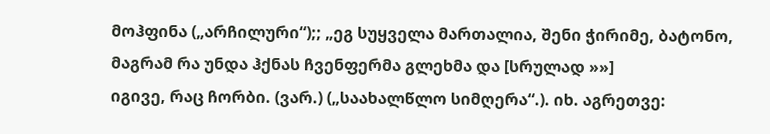მოჰფინა („არჩილური“);; „ეგ სუყველა მართალია, შენი ჭირიმე, ბატონო, მაგრამ რა უნდა ჰქნას ჩვენფერმა გლეხმა და [სრულად »»]
იგივე, რაც ჩორბი. (ვარ.) („საახალწლო სიმღერა“.). იხ. აგრეთვე: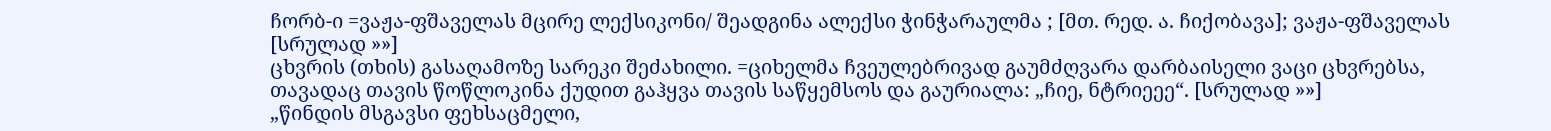ჩორბ-ი =ვაჟა-ფშაველას მცირე ლექსიკონი/ შეადგინა ალექსი ჭინჭარაულმა ; [მთ. რედ. ა. ჩიქობავა]; ვაჟა-ფშაველას [სრულად »»]
ცხვრის (თხის) გასაღამოზე სარეკი შეძახილი. =ციხელმა ჩვეულებრივად გაუმძღვარა დარბაისელი ვაცი ცხვრებსა, თავადაც თავის წოწლოკინა ქუდით გაჰყვა თავის საწყემსოს და გაურიალა: „ჩიე, ნტრიეეე“. [სრულად »»]
„წინდის მსგავსი ფეხსაცმელი,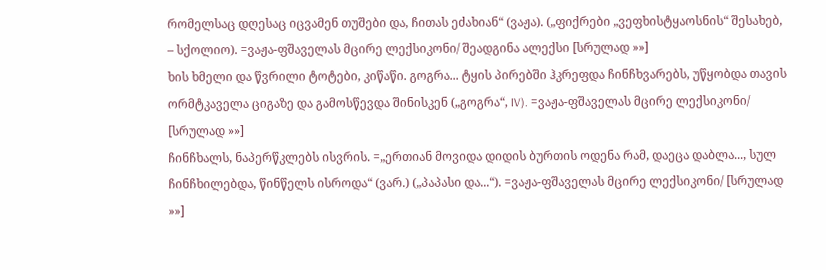რომელსაც დღესაც იცვამენ თუშები და, ჩითას ეძახიან“ (ვაჟა). („ფიქრები „ვეფხისტყაოსნის“ შესახებ, – სქოლიო). =ვაჟა-ფშაველას მცირე ლექსიკონი/ შეადგინა ალექსი [სრულად »»]
ხის ხმელი და წვრილი ტოტები, კიწაწი. გოგრა... ტყის პირებში ჰკრეფდა ჩინჩხვარებს, უწყობდა თავის ორმტკაველა ციგაზე და გამოსწევდა შინისკენ („გოგრა“, IV). =ვაჟა-ფშაველას მცირე ლექსიკონი/ [სრულად »»]
ჩინჩხალს, ნაპერწკლებს ისვრის. =„ერთიან მოვიდა დიდის ბურთის ოდენა რამ, დაეცა დაბლა..., სულ ჩინჩხილებდა, წინწელს ისროდა“ (ვარ.) („პაპასი და...“). =ვაჟა-ფშაველას მცირე ლექსიკონი/ [სრულად »»]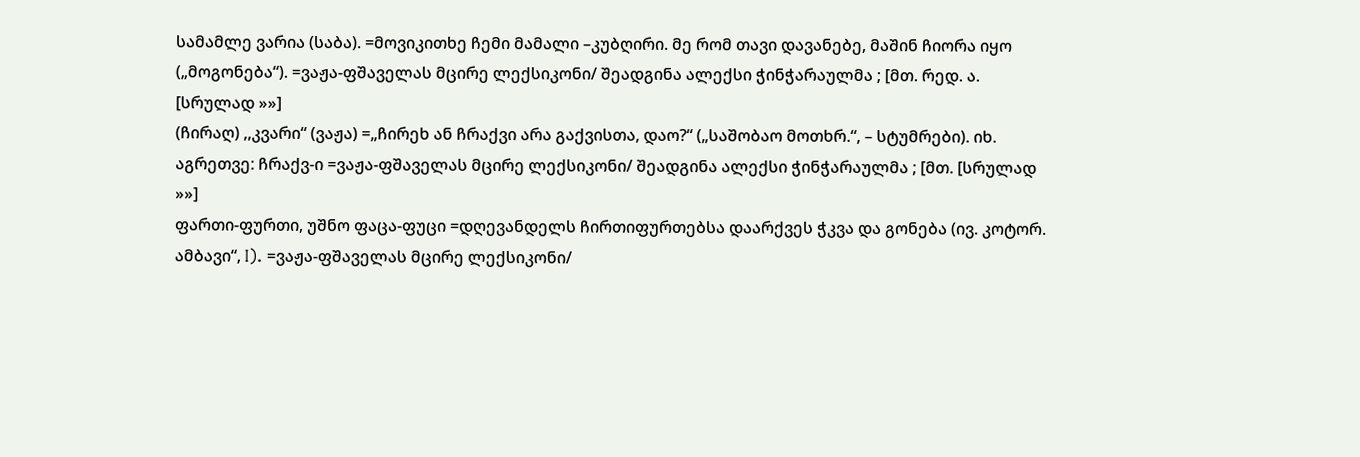სამამლე ვარია (საბა). =მოვიკითხე ჩემი მამალი –კუბღირი. მე რომ თავი დავანებე, მაშინ ჩიორა იყო („მოგონება“). =ვაჟა-ფშაველას მცირე ლექსიკონი/ შეადგინა ალექსი ჭინჭარაულმა ; [მთ. რედ. ა. [სრულად »»]
(ჩირაღ) ,,კვარი“ (ვაჟა) =„ჩირეხ ან ჩრაქვი არა გაქვისთა, დაო?“ („საშობაო მოთხრ.“, – სტუმრები). იხ. აგრეთვე: ჩრაქვ-ი =ვაჟა-ფშაველას მცირე ლექსიკონი/ შეადგინა ალექსი ჭინჭარაულმა ; [მთ. [სრულად »»]
ფართი-ფურთი, უშნო ფაცა-ფუცი =დღევანდელს ჩირთიფურთებსა დაარქვეს ჭკვა და გონება (ივ. კოტორ. ამბავი“, I). =ვაჟა-ფშაველას მცირე ლექსიკონი/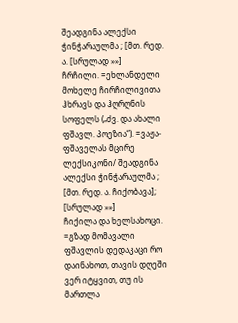შეადგინა ალექსი ჭინჭარაულმა ; [მთ. რედ. ა. [სრულად »»]
ჩრჩილი. =ეხლანდელი მოხელე ჩირჩილივითა ჰხრავს და ჰღრღნის სოფელს („ძვ. და ახალი ფშავლ. პოეზია“). =ვაჟა-ფშაველას მცირე ლექსიკონი/ შეადგინა ალექსი ჭინჭარაულმა ; [მთ. რედ. ა. ჩიქობავა]; [სრულად »»]
ჩიქილა და ხელსახოცი. =გზად მომავალი ფშავლის დედაკაცი რო დაინახოთ, თავის დღეში ვერ იტყვით, თუ ის მართლა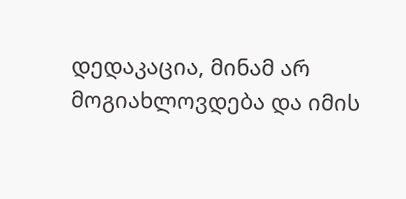დედაკაცია, მინამ არ მოგიახლოვდება და იმის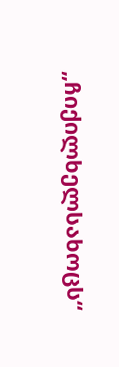„ჩიქილხელსახოცს“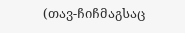(თავ-ჩიჩმაგსაც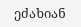ეძახიან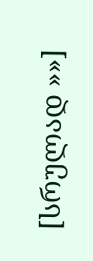[სრულად »»]